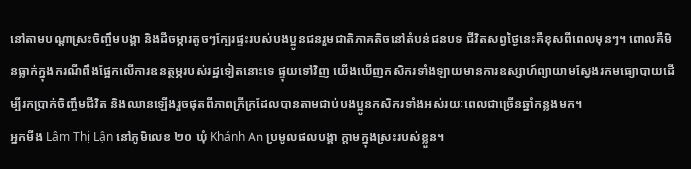នៅតាមបណ្តាស្រះចិញ្ចឹមបង្គា និងដីចម្ការតូចៗក្បែរផ្ទះរបស់បងប្អូនជនរួមជាតិភាគតិចនៅតំបន់ជនបទ ជីវិតសព្វថ្ងៃនេះគឺខុសពីពេលមុនៗ។ ពោលគឺមិនធ្លាក់ក្នុងករណីពឹងផ្អែកលើការឧនត្ថម្ភរបស់រដ្ឋទៀតនោះទេ ផ្ទុយទៅវិញ យើងឃើញកសិករទាំងឡាយមានការឧស្សាហ៍ព្យាយាមស្វែងរកមធ្យោបាយដើម្បីរកប្រាក់ចិញ្ចឹមជីវិត និងឈានឡើងរួចផុតពីភាពក្រីក្រដែលបានតាមជាប់បងប្អូនកសិករទាំងអស់រយៈពេលជាច្រើនឆ្នាំកន្លងមក។
អ្នកមីង Lâm Thị Lận នៅភូមិលេខ ២០ ឃុំ Khánh An ប្រមូលផលបង្គា ក្តាមក្នុងស្រះរបស់ខ្លួន។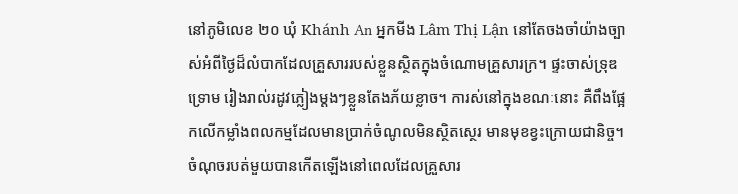នៅភូមិលេខ ២០ ឃុំ Khánh An អ្នកមីង Lâm Thị Lận នៅតែចងចាំយ៉ាងច្បាស់អំពីថ្ងៃដ៏លំបាកដែលគ្រួសាររបស់ខ្លួនស្ថិតក្នុងចំណោមគ្រួសារក្រ។ ផ្ទះចាស់ទ្រុឌទ្រោម រៀងរាល់រដូវភ្លៀងម្តងៗខ្លួនតែងភ័យខ្លាច។ ការស់នៅក្នុងខណៈនោះ គឺពឹងផ្អែកលើកម្លាំងពលកម្មដែលមានប្រាក់ចំណូលមិនស្ថិតស្ថេរ មានមុខខ្វះក្រោយជានិច្ច។
ចំណុចរបត់មួយបានកើតឡើងនៅពេលដែលគ្រួសារ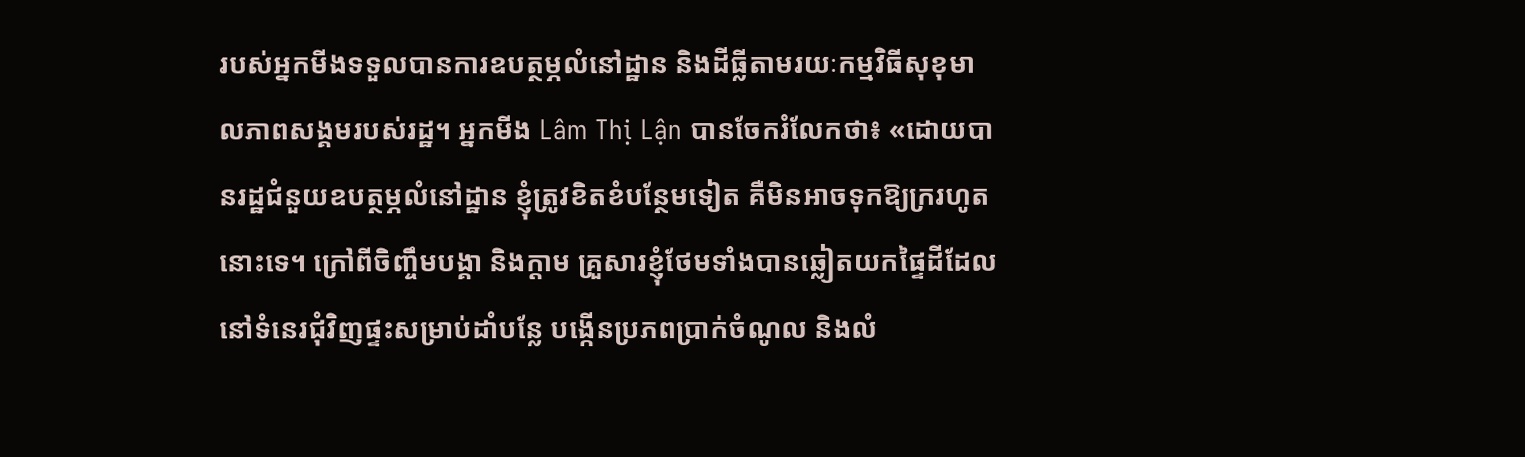របស់អ្នកមីងទទួលបានការឧបត្ថម្ភលំនៅដ្ឋាន និងដីធ្លីតាមរយៈកម្មវិធីសុខុមាលភាពសង្គមរបស់រដ្ឋ។ អ្នកមីង Lâm Thị Lận បានចែករំលែកថា៖ «ដោយបានរដ្ឋជំនួយឧបត្ថម្ភលំនៅដ្ឋាន ខ្ញុំត្រូវខិតខំបន្ថែមទៀត គឺមិនអាចទុកឱ្យក្ររហូតនោះទេ។ ក្រៅពីចិញ្ចឹមបង្គា និងក្តាម គ្រួសារខ្ញុំថែមទាំងបានឆ្លៀតយកផ្ទៃដីដែលនៅទំនេរជុំវិញផ្ទះសម្រាប់ដាំបន្លែ បង្កើនប្រភពប្រាក់ចំណូល និងលំ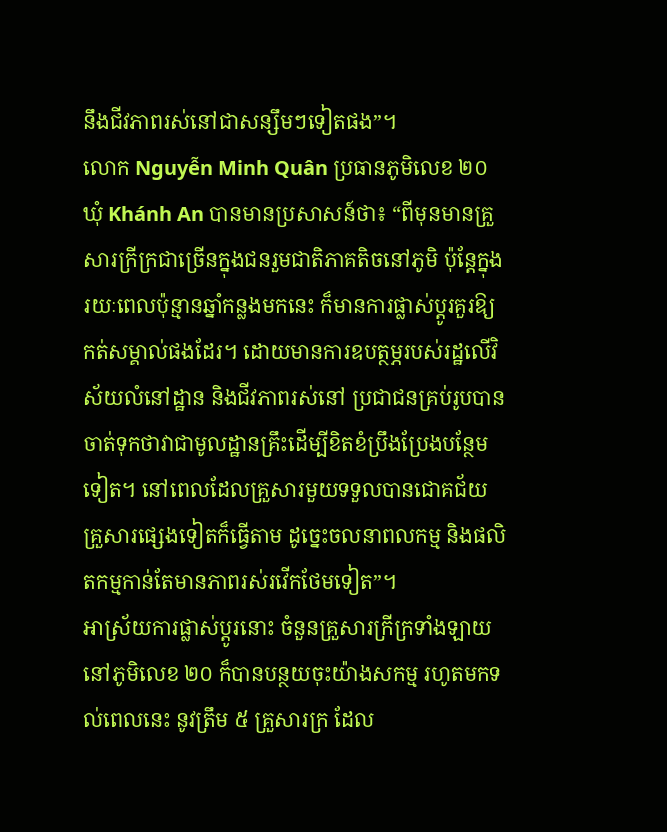នឹងជីវភាពរស់នៅជាសន្សឹមៗទៀតផង”។
លោក Nguyễn Minh Quân ប្រធានភូមិលេខ ២០ ឃុំ Khánh An បានមានប្រសាសន៍ថា៖ “ពីមុនមានគ្រួសារក្រីក្រជាច្រើនក្នុងជនរួមជាតិភាគតិចនៅភូមិ ប៉ុន្តែក្នុងរយៈពេលប៉ុន្មានឆ្នាំកន្លងមកនេះ ក៏មានការផ្លាស់ប្តូរគួរឱ្យកត់សម្គាល់ផងដែរ។ ដោយមានការឧបត្ថម្ភរបស់រដ្ឋលើវិស័យលំនៅដ្ឋាន និងជីវភាពរស់នៅ ប្រជាជនគ្រប់រូបបានចាត់ទុកថាវាជាមូលដ្ឋានគ្រឹះដើម្បីខិតខំប្រឹងប្រែងបន្ថែមទៀត។ នៅពេលដែលគ្រួសារមួយទទួលបានជោគជ័យ គ្រួសារផ្សេងទៀតក៏ធ្វើតាម ដូច្នេះចលនាពលកម្ម និងផលិតកម្មកាន់តែមានភាពរស់រវើកថែមទៀត”។
អាស្រ័យការផ្លាស់ប្តូរនោះ ចំនួនគ្រួសារក្រីក្រទាំងឡាយនៅភូមិលេខ ២០ ក៏បានបន្ថយចុះយ៉ាងសកម្ម រហូតមកទល់ពេលនេះ នូវត្រឹម ៥ គ្រួសារក្រ ដែល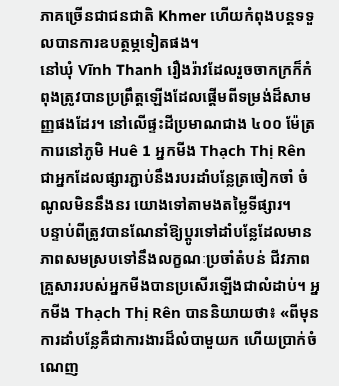ភាគច្រើនជាជនជាតិ Khmer ហើយកំពុងបន្តទទួលបានការឧបត្ថម្ភទៀតផង។
នៅឃុំ Vĩnh Thanh រឿងរ៉ាវដែលរួចចាកក្រក៏កំពុងត្រូវបានប្រព្រឹត្តឡើងដែលផ្តើមពីទម្រង់ដ៏សាមញ្ញផងដែរ។ នៅលើផ្ទះដីប្រមាណជាង ៤០០ ម៉ែត្រការេនៅភូមិ Huê 1 អ្នកមីង Thạch Thị Rên ជាអ្នកដែលផ្សារភ្ជាប់នឹងរបរដាំបន្លែត្រចៀកចាំ ចំណូលមិននឹងនរ យោងទៅតាមងតម្លៃទីផ្សារ។
បន្ទាប់ពីត្រូវបានណែនាំឱ្យប្តូរទៅដាំបន្លែដែលមានភាពសមស្របទៅនឹងលក្ខណៈប្រចាំតំបន់ ជីវភាពគ្រួសាររបស់អ្នកមីងបានប្រសើរឡើងជាលំដាប់។ អ្នកមីង Thạch Thị Rên បាននិយាយថា៖ «ពីមុន ការដាំបន្លែគឺជាការងារដ៏លំបាមួយក ហើយប្រាក់ចំណេញ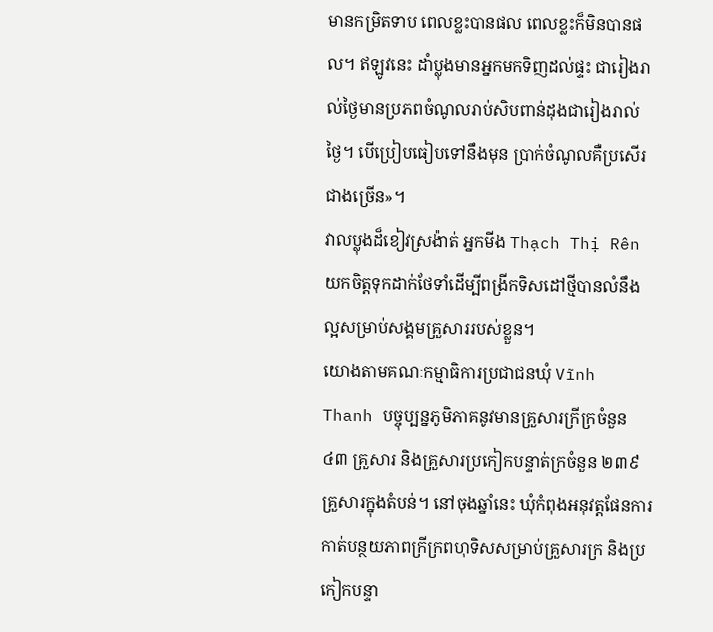មានកម្រិតទាប ពេលខ្លះបានផល ពេលខ្លះក៏មិនបានផល។ ឥឡូវនេះ ដាំប្លុងមានអ្នកមកទិញដល់ផ្ទះ ជារៀងរាល់ថ្ងៃមានប្រភពចំណូលរាប់សិបពាន់ដុងជារៀងរាល់ថ្ងៃ។ បើប្រៀបធៀបទៅនឹងមុន ប្រាក់ចំណូលគឺប្រសើរជាងច្រើន»។
វាលប្លុងដ៏ខៀវស្រង៉ាត់ អ្នកមីង Thạch Thị Rên យកចិត្តទុកដាក់ថែទាំដើម្បីពង្រីកទិសដៅថ្មីបានលំនឹងល្អសម្រាប់សង្គមគ្រួសាររបស់ខ្លួន។
យោងតាមគណៈកម្មាធិការប្រជាជនឃុំ Vĩnh Thanh បច្ចុប្បន្នភូមិភាគនូវមានគ្រួសារក្រីក្រចំនួន ៤៣ គ្រួសារ និងគ្រួសារប្រកៀកបន្ទាត់ក្រចំនួន ២៣៩ គ្រួសារក្នុងតំបន់។ នៅចុងឆ្នាំនេះ ឃុំកំពុងអនុវត្តផែនការកាត់បន្ថយភាពក្រីក្រពហុទិសសម្រាប់គ្រួសារក្រ និងប្រកៀកបន្ទា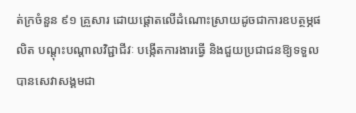ត់ក្រចំនួន ៩១ គ្រួសារ ដោយផ្តោតលើដំណោះស្រាយដូចជាការឧបត្ថម្ភផលិត បណ្តុះបណ្តាលវិជ្ជាជីវៈ បង្កើតការងារធ្វើ និងជួយប្រជាជនឱ្យទទួលបានសេវាសង្គមជា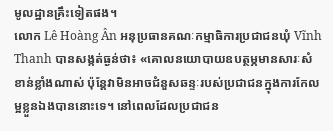មូលដ្ឋានគ្រឹះទៀតផង។
លោក Lê Hoàng Ân អនុប្រធានគណៈកម្មាធិការប្រជាជនឃុំ Vĩnh Thanh បានសង្កត់ធ្ងន់ថា៖ «គោលនយោបាយឧបត្ថម្ភមានសារៈសំខាន់ខ្លាំងណាស់ ប៉ុន្តែវាមិនអាចជំនួសឆន្ទៈរបស់ប្រជាជនក្នុងការកែលម្អខ្លួនឯងបាននោះទេ។ នៅពេលដែលប្រជាជន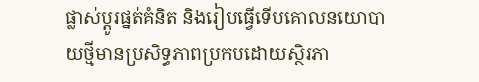ផ្លាស់ប្តូរផ្នត់គំនិត និងរៀបធ្វើទើបគោលនយោបាយថ្មីមានប្រសិទ្ធភាពប្រកបដោយស្ថិរភា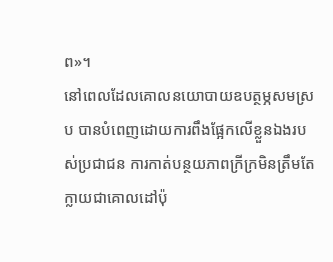ព»។
នៅពេលដែលគោលនយោបាយឧបត្ថម្ភសមស្រប បានបំពេញដោយការពឹងផ្អែកលើខ្លួនឯងរបស់ប្រជាជន ការកាត់បន្ថយភាពក្រីក្រមិនត្រឹមតែក្លាយជាគោលដៅប៉ុ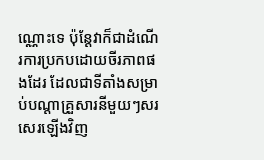ណ្ណោះទេ ប៉ុន្តែវាក៏ជាដំណើរការប្រកបដោយចីរភាពផងដែរ ដែលជាទីតាំងសម្រាប់បណ្តាគ្រួសារនីមួយៗសរសេរឡើងវិញ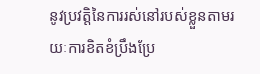នូវប្រវត្តិនៃការរស់នៅរបស់ខ្លួនតាមរយៈការខិតខំប្រឹងប្រែ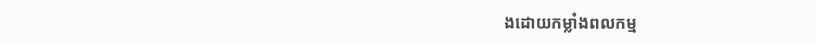ងដោយកម្លាំងពលកម្ម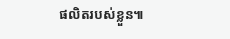ផលិតរបស់ខ្លួន៕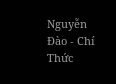Nguyễn Đào - Chí Thức